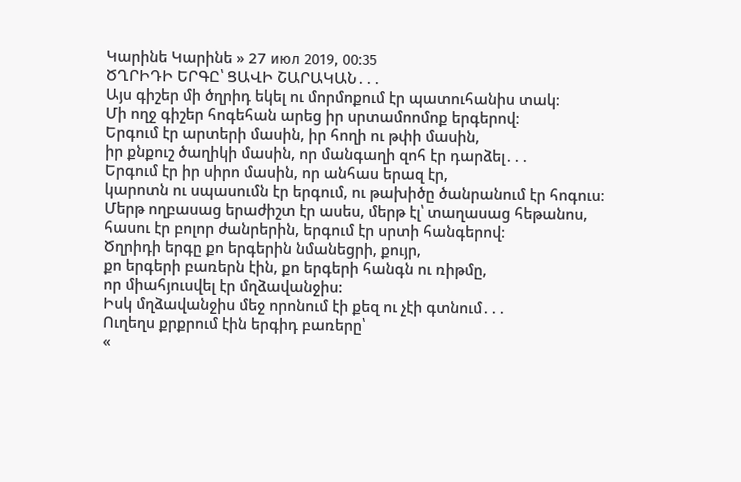Կարինե Կարինե » 27 июл 2019, 00:35
ԾՂՐԻԴԻ ԵՐԳԸ՝ ՑԱՎԻ ՇԱՐԱԿԱՆ․․․
Այս գիշեր մի ծղրիդ եկել ու մորմոքում էր պատուհանիս տակ։
Մի ողջ գիշեր հոգեհան արեց իր սրտամոոմոք երգերով։
Երգում էր արտերի մասին, իր հողի ու թփի մասին,
իր քնքուշ ծաղիկի մասին, որ մանգաղի զոհ էր դարձել․․․
Երգում էր իր սիրո մասին, որ անհաս երազ էր,
կարոտն ու սպասումն էր երգում, ու թախիծը ծանրանում էր հոգուս։
Մերթ ողբասաց երաժիշտ էր ասես, մերթ էլ՝ տաղասաց հեթանոս,
հասու էր բոլոր ժանրերին, երգում էր սրտի հանգերով։
Ծղրիդի երգը քո երգերին նմանեցրի, քույր,
քո երգերի բառերն էին, քո երգերի հանգն ու ռիթմը,
որ միահյուսվել էր մղձավանջիս:
Իսկ մղձավանջիս մեջ որոնում էի քեզ ու չէի գտնում․․․
Ուղեղս քրքրում էին երգիդ բառերը՝
«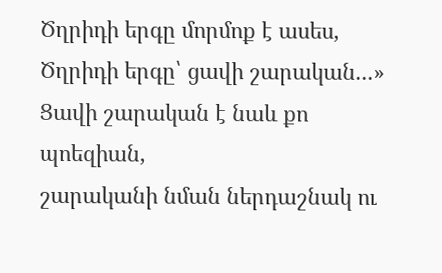Ծղրիդի երգը մորմոք է ասես,
Ծղրիդի երգը՝ ցավի շարական․․․»
Ցավի շարական է նաև քո պոեզիան,
շարականի նման ներդաշնակ ու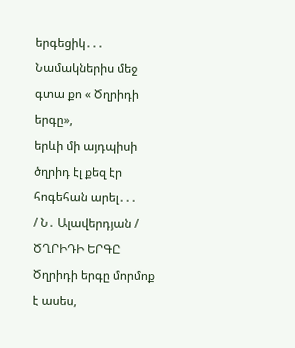երգեցիկ․․․
Նամակներիս մեջ գտա քո « Ծղրիդի երգը»,
երևի մի այդպիսի ծղրիդ էլ քեզ էր հոգեհան արել․․․
/ Ն․ Ալավերդյան /
ԾՂՐԻԴԻ ԵՐԳԸ
Ծղրիդի երգը մորմոք է ասես,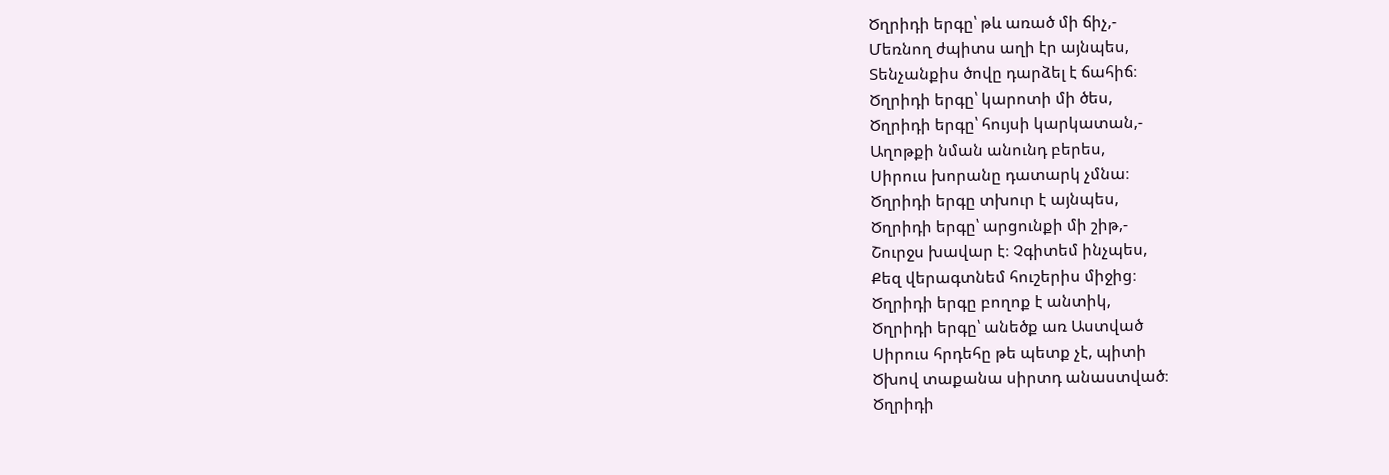Ծղրիդի երգը՝ թև առած մի ճիչ,-
Մեռնող ժպիտս աղի էր այնպես,
Տենչանքիս ծովը դարձել է ճահիճ։
Ծղրիդի երգը՝ կարոտի մի ծես,
Ծղրիդի երգը՝ հույսի կարկատան,-
Աղոթքի նման անունդ բերես,
Սիրուս խորանը դատարկ չմնա։
Ծղրիդի երգը տխուր է այնպես,
Ծղրիդի երգը՝ արցունքի մի շիթ,-
Շուրջս խավար է։ Չգիտեմ ինչպես,
Քեզ վերագտնեմ հուշերիս միջից։
Ծղրիդի երգը բողոք է անտիկ,
Ծղրիդի երգը՝ անեծք առ Աստված
Սիրուս հրդեհը թե պետք չէ, պիտի
Ծխով տաքանա սիրտդ անաստված։
Ծղրիդի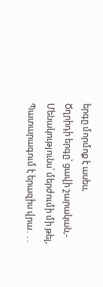երգը մորմոք է ասես,
Ծղրիդի երգը՝ ցավի շարական,-
Մենակությունս՝ մերժումի մի թել,
Պատարագում է երազիս վրա․․.